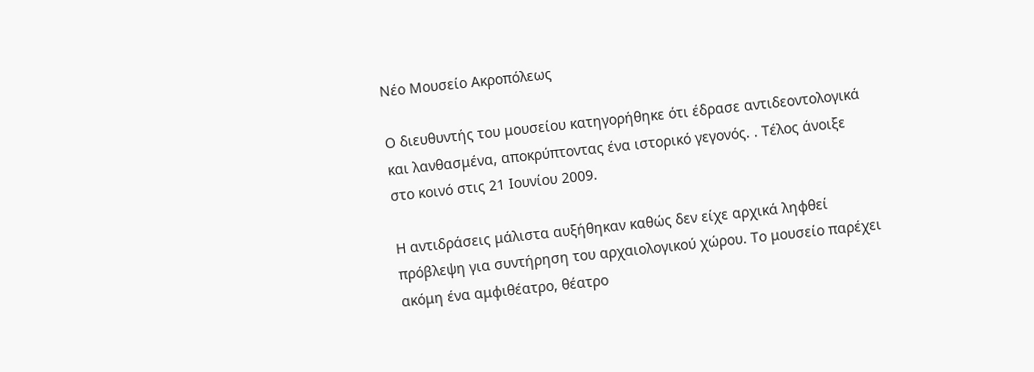Νέο Μουσείο Ακροπόλεως

Ο διευθυντής του μουσείου κατηγορήθηκε ότι έδρασε αντιδεοντολογικά και λανθασμένα, αποκρύπτοντας ένα ιστορικό γεγονός. . Τέλος άνοιξε στο κοινό στις 21 Ιουνίου 2009.

Η αντιδράσεις μάλιστα αυξήθηκαν καθώς δεν είχε αρχικά ληφθεί πρόβλεψη για συντήρηση του αρχαιολογικού χώρου. Το μουσείο παρέχει ακόμη ένα αμφιθέατρο, θέατρο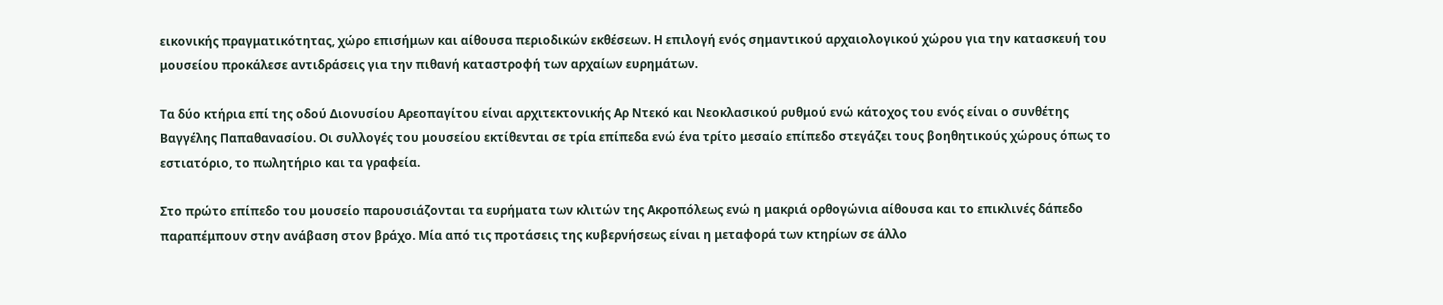εικονικής πραγματικότητας, χώρο επισήμων και αίθουσα περιοδικών εκθέσεων. Η επιλογή ενός σημαντικού αρχαιολογικού χώρου για την κατασκευή του μουσείου προκάλεσε αντιδράσεις για την πιθανή καταστροφή των αρχαίων ευρημάτων.

Τα δύο κτήρια επί της οδού Διονυσίου Αρεοπαγίτου είναι αρχιτεκτονικής Αρ Ντεκό και Νεοκλασικού ρυθμού ενώ κάτοχος του ενός είναι ο συνθέτης Βαγγέλης Παπαθανασίου. Οι συλλογές του μουσείου εκτίθενται σε τρία επίπεδα ενώ ένα τρίτο μεσαίο επίπεδο στεγάζει τους βοηθητικούς χώρους όπως το εστιατόριο, το πωλητήριο και τα γραφεία.

Στο πρώτο επίπεδο του μουσείο παρουσιάζονται τα ευρήματα των κλιτών της Ακροπόλεως ενώ η μακριά ορθογώνια αίθουσα και το επικλινές δάπεδο παραπέμπουν στην ανάβαση στον βράχο. Μία από τις προτάσεις της κυβερνήσεως είναι η μεταφορά των κτηρίων σε άλλο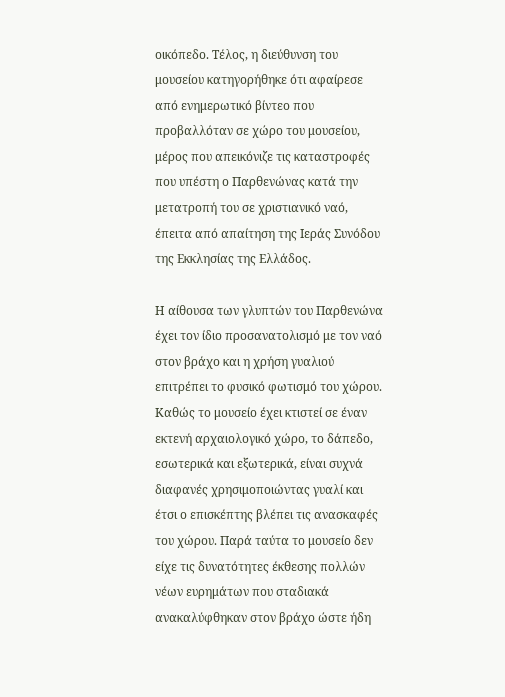οικόπεδο. Τέλος, η διεύθυνση του μουσείου κατηγορήθηκε ότι αφαίρεσε από ενημερωτικό βίντεο που προβαλλόταν σε χώρο του μουσείου, μέρος που απεικόνιζε τις καταστροφές που υπέστη ο Παρθενώνας κατά την μετατροπή του σε χριστιανικό ναό, έπειτα από απαίτηση της Ιεράς Συνόδου της Εκκλησίας της Ελλάδος.

Η αίθουσα των γλυπτών του Παρθενώνα έχει τον ίδιο προσανατολισμό με τον ναό στον βράχο και η χρήση γυαλιού επιτρέπει το φυσικό φωτισμό του χώρου. Καθώς το μουσείο έχει κτιστεί σε έναν εκτενή αρχαιολογικό χώρο, το δάπεδο, εσωτερικά και εξωτερικά, είναι συχνά διαφανές χρησιμοποιώντας γυαλί και έτσι ο επισκέπτης βλέπει τις ανασκαφές του χώρου. Παρά ταύτα το μουσείο δεν είχε τις δυνατότητες έκθεσης πολλών νέων ευρημάτων που σταδιακά ανακαλύφθηκαν στον βράχο ώστε ήδη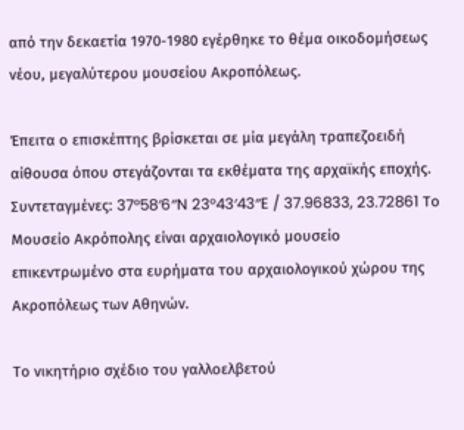από την δεκαετία 1970-1980 εγέρθηκε το θέμα οικοδομήσεως νέου, μεγαλύτερου μουσείου Ακροπόλεως.

Έπειτα ο επισκέπτης βρίσκεται σε μία μεγάλη τραπεζοειδή αίθουσα όπου στεγάζονται τα εκθέματα της αρχαϊκής εποχής. Συντεταγμένες: 37°58′6″N 23°43′43″E / 37.96833, 23.72861 Το Mουσείο Ακρόπολης είναι αρχαιολογικό μουσείο επικεντρωμένο στα ευρήματα του αρχαιολογικού χώρου της Ακροπόλεως των Αθηνών.

Το νικητήριο σχέδιο του γαλλοελβετού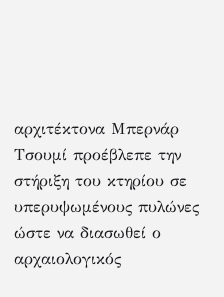αρχιτέκτονα Μπερνάρ Τσουμί προέβλεπε την στήριξη του κτηρίου σε υπερυψωμένους πυλώνες ώστε να διασωθεί ο αρχαιολογικός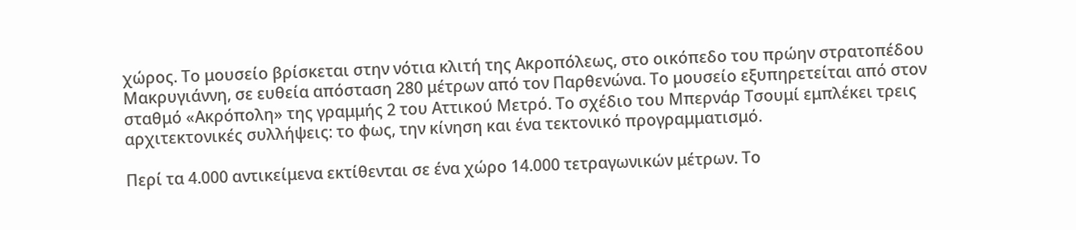χώρος. Το μουσείο βρίσκεται στην νότια κλιτή της Ακροπόλεως, στο οικόπεδο του πρώην στρατοπέδου Μακρυγιάννη, σε ευθεία απόσταση 280 μέτρων από τον Παρθενώνα. Το μουσείο εξυπηρετείται από στον σταθμό «Ακρόπολη» της γραμμής 2 του Αττικού Μετρό. Το σχέδιο του Μπερνάρ Τσουμί εμπλέκει τρεις αρχιτεκτονικές συλλήψεις: το φως, την κίνηση και ένα τεκτονικό προγραμματισμό.

Περί τα 4.000 αντικείμενα εκτίθενται σε ένα χώρο 14.000 τετραγωνικών μέτρων. Το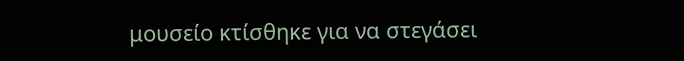μουσείο κτίσθηκε για να στεγάσει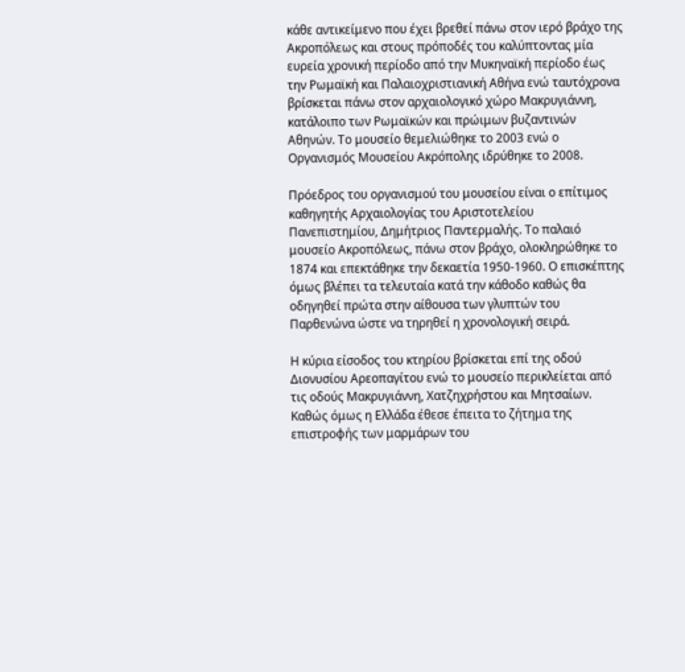κάθε αντικείμενο που έχει βρεθεί πάνω στον ιερό βράχο της Ακροπόλεως και στους πρόποδές του καλύπτοντας μία ευρεία χρονική περίοδο από την Μυκηναϊκή περίοδο έως την Ρωμαϊκή και Παλαιοχριστιανική Αθήνα ενώ ταυτόχρονα βρίσκεται πάνω στον αρχαιολογικό χώρο Μακρυγιάννη, κατάλοιπο των Ρωμαϊκών και πρώιμων βυζαντινών Αθηνών. Το μουσείο θεμελιώθηκε το 2003 ενώ ο Οργανισμός Μουσείου Ακρόπολης ιδρύθηκε το 2008.

Πρόεδρος του οργανισμού του μουσείου είναι ο επίτιμος καθηγητής Αρχαιολογίας του Αριστοτελείου Πανεπιστημίου, Δημήτριος Παντερμαλής. Το παλαιό μουσείο Ακροπόλεως, πάνω στον βράχο, ολοκληρώθηκε το 1874 και επεκτάθηκε την δεκαετία 1950-1960. Ο επισκέπτης όμως βλέπει τα τελευταία κατά την κάθοδο καθώς θα οδηγηθεί πρώτα στην αίθουσα των γλυπτών του Παρθενώνα ώστε να τηρηθεί η χρονολογική σειρά.

Η κύρια είσοδος του κτηρίου βρίσκεται επί της οδού Διονυσίου Αρεοπαγίτου ενώ το μουσείο περικλείεται από τις οδούς Μακρυγιάννη, Χατζηχρήστου και Μητσαίων. Καθώς όμως η Ελλάδα έθεσε έπειτα το ζήτημα της επιστροφής των μαρμάρων του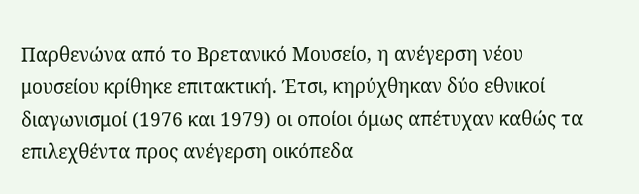Παρθενώνα από το Βρετανικό Μουσείο, η ανέγερση νέου μουσείου κρίθηκε επιτακτική. Έτσι, κηρύχθηκαν δύο εθνικοί διαγωνισμοί (1976 και 1979) οι οποίοι όμως απέτυχαν καθώς τα επιλεχθέντα προς ανέγερση οικόπεδα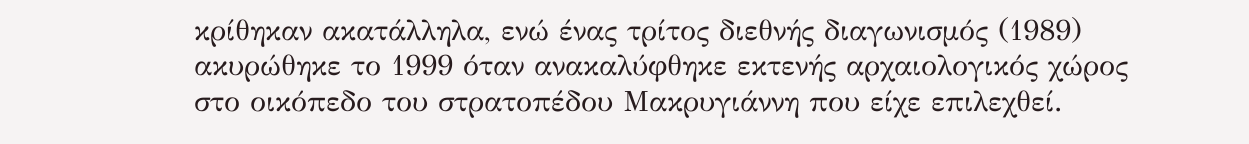κρίθηκαν ακατάλληλα, ενώ ένας τρίτος διεθνής διαγωνισμός (1989) ακυρώθηκε το 1999 όταν ανακαλύφθηκε εκτενής αρχαιολογικός χώρος στο οικόπεδο του στρατοπέδου Μακρυγιάννη που είχε επιλεχθεί.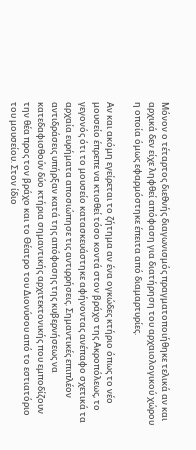Μόνον ο τέταρτος διεθνής διαγωνισμός πραγματοποιήθηκε τελικά αν και αρχικά δεν είχε ληφθεί απόφαση για διατήρηση του αρχαιολογικού χώρου η οποία όμως εφαρμόστηκε έπειτα από διαμαρτυρίες.

Αν και ακόμη εγείρεται το ζήτημα αν ένα ογκώδες κτήριο όπως το νέο μουσείο έπρεπε να κτισθεί τόσο κοντά στον βράχο της Ακροπόλεως, το γεγονός ότι το μουσείο κατασκευάστηκε αφήνοντας ανέπαφο σχετικά τα αρχαία ευρήματα αποσιώπησε τις αντιρρήσεις. Σημαντικές επιπλέον αντιδράσεις υπήρξαν κατά της απόφασης της κυβερνήσεως να κατεδαφισθούν δύο κτήρια σημαντικής αρχιτεκτονικής που εμποδίζουν την θέα προς τον βράχο και το Θέατρο του Διονύσου από το εστιατόριο του μουσείου. Στον ίδιο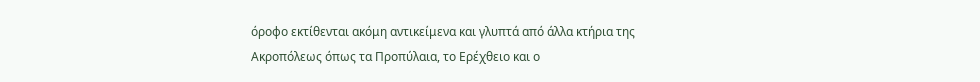όροφο εκτίθενται ακόμη αντικείμενα και γλυπτά από άλλα κτήρια της Ακροπόλεως όπως τα Προπύλαια, το Ερέχθειο και ο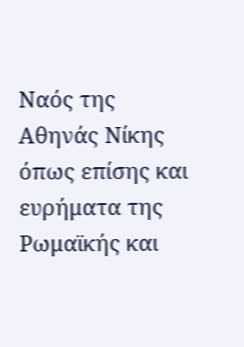Ναός της Αθηνάς Νίκης όπως επίσης και ευρήματα της Ρωμαϊκής και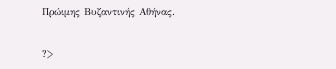Πρώιμης Βυζαντινής Αθήνας.


?>